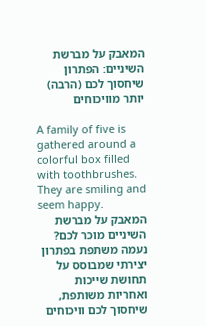המאבק על מברשת השיניים: הפתרון שיחסוך לכם (הרבה) יותר מוויכוחים

A family of five is gathered around a colorful box filled with toothbrushes. They are smiling and seem happy.
המאבק על מברשת השיניים מוכר לכם? נעמה משתפת בפתרון יצירתי שמבוסס על תחושת שייכות ואחריות משותפת, שיחסוך לכם וויכוחים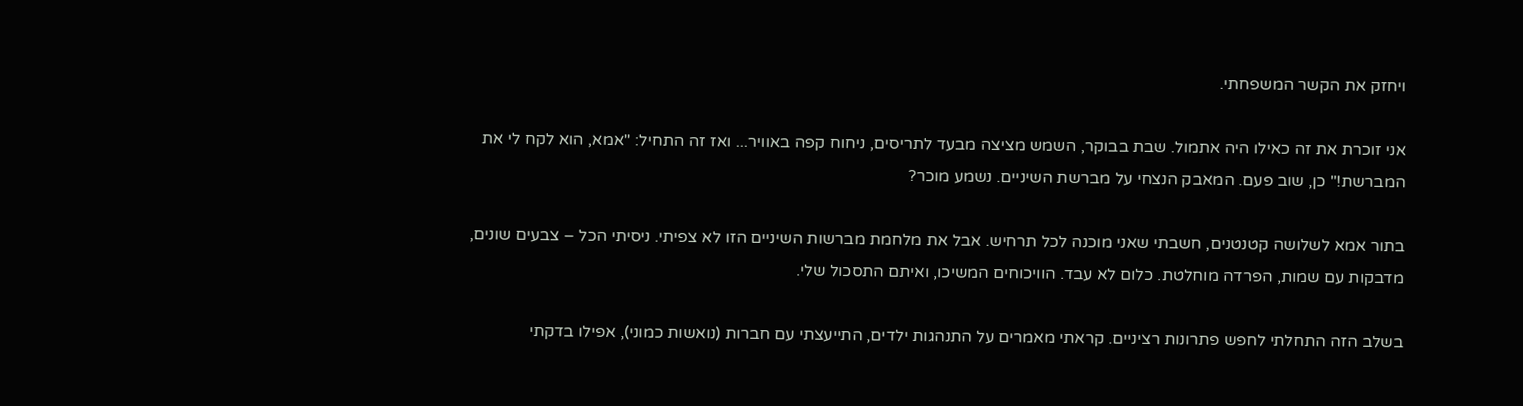ויחזק את הקשר המשפחתי.

אני זוכרת את זה כאילו היה אתמול. שבת בבוקר, השמש מציצה מבעד לתריסים, ניחוח קפה באוויר... ואז זה התחיל: "אמא, הוא לקח לי את המברשת!" כן, שוב פעם. המאבק הנצחי על מברשת השיניים. נשמע מוכר?

בתור אמא לשלושה קטנטנים, חשבתי שאני מוכנה לכל תרחיש. אבל את מלחמת מברשות השיניים הזו לא צפיתי. ניסיתי הכל – צבעים שונים, מדבקות עם שמות, הפרדה מוחלטת. כלום לא עבד. הוויכוחים המשיכו, ואיתם התסכול שלי.

בשלב הזה התחלתי לחפש פתרונות רציניים. קראתי מאמרים על התנהגות ילדים, התייעצתי עם חברות (נואשות כמוני), אפילו בדקתי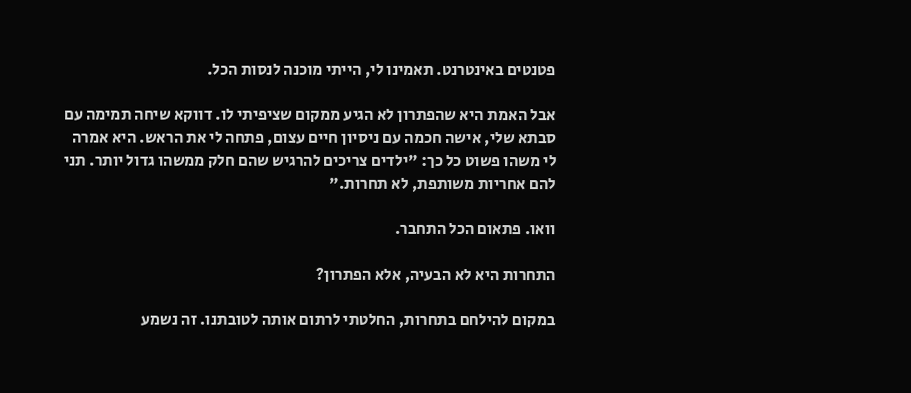פטנטים באינטרנט. תאמינו לי, הייתי מוכנה לנסות הכל.

אבל האמת היא שהפתרון לא הגיע ממקום שציפיתי לו. דווקא שיחה תמימה עם סבתא שלי, אישה חכמה עם ניסיון חיים עצום, פתחה לי את הראש. היא אמרה לי משהו פשוט כל כך: "ילדים צריכים להרגיש שהם חלק ממשהו גדול יותר. תני להם אחריות משותפת, לא תחרות."

וואו. פתאום הכל התחבר.

התחרות היא לא הבעיה, אלא הפתרון?

במקום להילחם בתחרות, החלטתי לרתום אותה לטובתנו. זה נשמע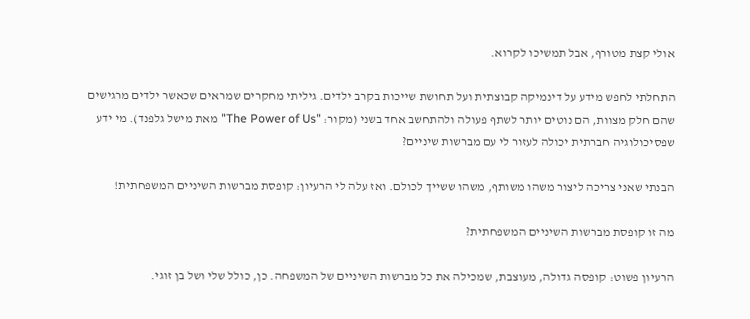אולי קצת מטורף, אבל תמשיכו לקרוא.

התחלתי לחפש מידע על דינמיקה קבוצתית ועל תחושת שייכות בקרב ילדים. גיליתי מחקרים שמראים שכאשר ילדים מרגישים שהם חלק מצוות, הם נוטים יותר לשתף פעולה ולהתחשב אחד בשני (מקור: "The Power of Us" מאת מישל גלפנד). מי ידע שפסיכולוגיה חברתית יכולה לעזור לי עם מברשות שיניים?

הבנתי שאני צריכה ליצור משהו משותף, משהו ששייך לכולם. ואז עלה לי הרעיון: קופסת מברשות השיניים המשפחתית!

מה זו קופסת מברשות השיניים המשפחתית?

הרעיון פשוט: קופסה גדולה, מעוצבת, שמכילה את כל מברשות השיניים של המשפחה. כן, כולל שלי ושל בן זוגי.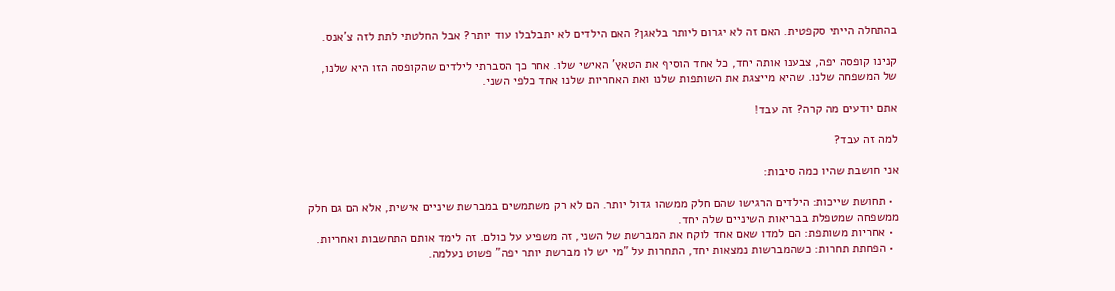בהתחלה הייתי סקפטית. האם זה לא יגרום ליותר בלאגן? האם הילדים לא יתבלבלו עוד יותר? אבל החלטתי לתת לזה צ'אנס.

קנינו קופסה יפה, צבענו אותה יחד, כל אחד הוסיף את הטאץ' האישי שלו. אחר כך הסברתי לילדים שהקופסה הזו היא שלנו, של המשפחה שלנו. שהיא מייצגת את השותפות שלנו ואת האחריות שלנו אחד כלפי השני.

אתם יודעים מה קרה? זה עבד!

למה זה עבד?

אני חושבת שהיו כמה סיבות:

  • תחושת שייכות: הילדים הרגישו שהם חלק ממשהו גדול יותר. הם לא רק משתמשים במברשת שיניים אישית, אלא הם גם חלק ממשפחה שמטפלת בבריאות השיניים שלה יחד.
  • אחריות משותפת: הם למדו שאם אחד לוקח את המברשת של השני, זה משפיע על כולם. זה לימד אותם התחשבות ואחריות.
  • הפחתת תחרות: כשהמברשות נמצאות יחד, התחרות על "מי יש לו מברשת יותר יפה" פשוט נעלמה.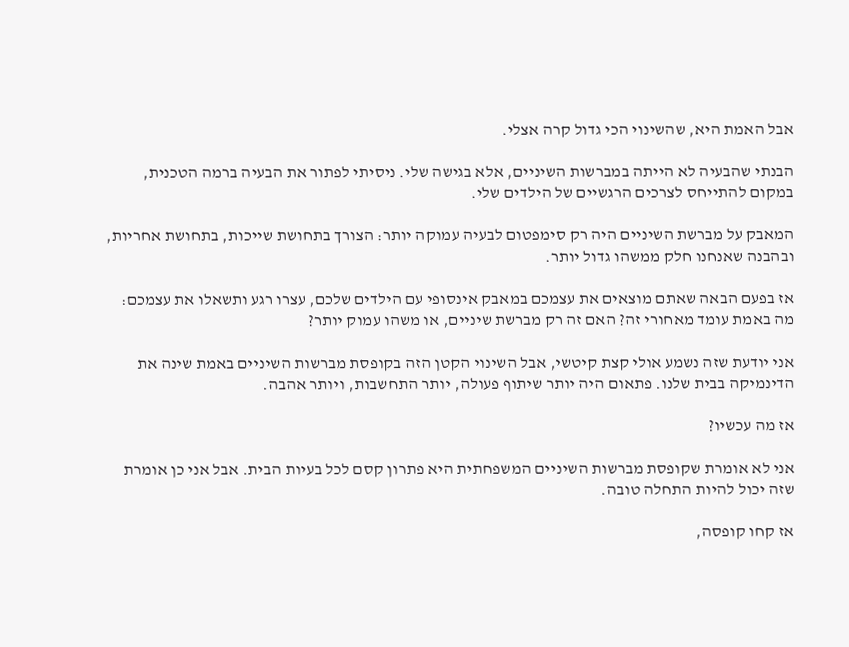אבל האמת היא, שהשינוי הכי גדול קרה אצלי.

הבנתי שהבעיה לא הייתה במברשות השיניים, אלא בגישה שלי. ניסיתי לפתור את הבעיה ברמה הטכנית, במקום להתייחס לצרכים הרגשיים של הילדים שלי.

המאבק על מברשת השיניים היה רק סימפטום לבעיה עמוקה יותר: הצורך בתחושת שייכות, בתחושת אחריות, ובהבנה שאנחנו חלק ממשהו גדול יותר.

אז בפעם הבאה שאתם מוצאים את עצמכם במאבק אינסופי עם הילדים שלכם, עצרו רגע ותשאלו את עצמכם: מה באמת עומד מאחורי זה? האם זה רק מברשת שיניים, או משהו עמוק יותר?

אני יודעת שזה נשמע אולי קצת קיטשי, אבל השינוי הקטן הזה בקופסת מברשות השיניים באמת שינה את הדינמיקה בבית שלנו. פתאום היה יותר שיתוף פעולה, יותר התחשבות, ויותר אהבה.

אז מה עכשיו?

אני לא אומרת שקופסת מברשות השיניים המשפחתית היא פתרון קסם לכל בעיות הבית. אבל אני כן אומרת שזה יכול להיות התחלה טובה.

אז קחו קופסה,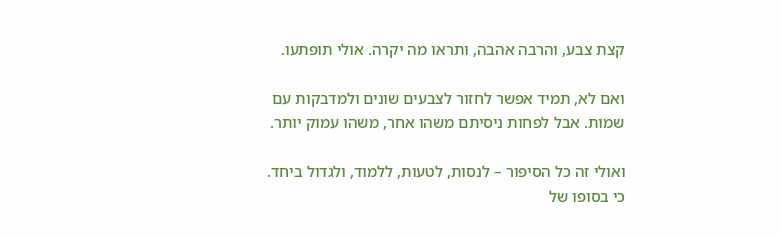קצת צבע, והרבה אהבה, ותראו מה יקרה. אולי תופתעו.

ואם לא, תמיד אפשר לחזור לצבעים שונים ולמדבקות עם שמות. אבל לפחות ניסיתם משהו אחר, משהו עמוק יותר.

ואולי זה כל הסיפור – לנסות, לטעות, ללמוד, ולגדול ביחד. כי בסופו של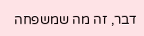דבר, זה מה שמשפחה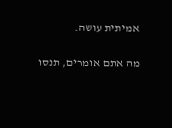אמיתית עושה.

מה אתם אומרים, תנסו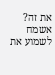את זה? אשמח לשמוע את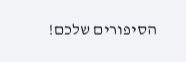הסיפורים שלכם!